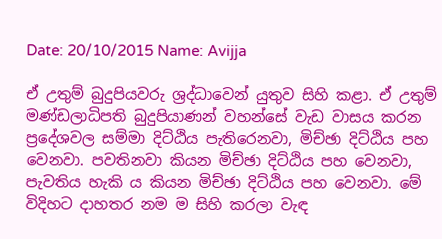Date: 20/10/2015 Name: Avijja

ඒ උතුම් බුදුපියවරු ශ්‍රද්ධාවෙන් යුතුව සිහි කළා. ඒ උතුම් මණ්ඩලාධිපති බුදුපියාණන් වහන්සේ වැඩ වාසය කරන ප්‍රදේශවල සම්මා දිට්ඨිය පැතිරෙනවා, මිච්ඡා දිට්ඨිය පහ වෙනවා. පවතිනවා කියන මිච්ඡා දිට්ඨිය පහ වෙනවා, පැවතිය හැකි ය කියන මිච්ඡා දිට්ඨිය පහ වෙනවා. මේ විදිහට දාහතර නම ම සිහි කරලා වැඳ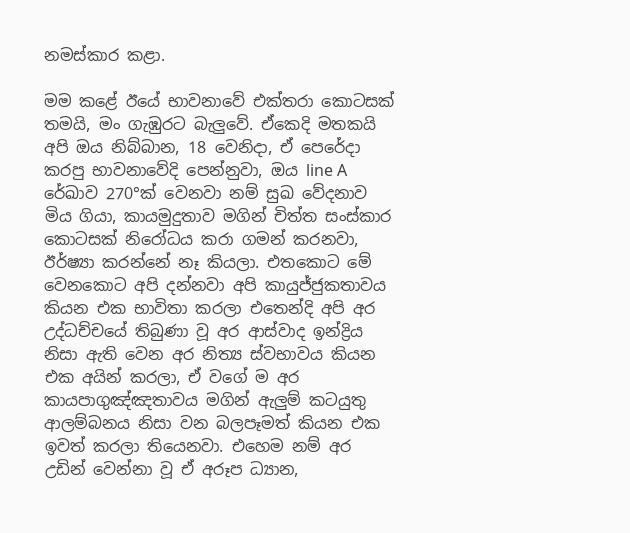නමස්කාර කළා.

මම කළේ ඊයේ භාවනාවේ එක්තරා කොටසක් තමයි, මං ගැඹුරට බැලුවේ. ඒකෙදි මතකයි අපි ඔය නිබ්බාන, 18 වෙනිදා, ඒ පෙරේදා කරපු භාවනාවේදි පෙන්නුවා, ඔය line A රේඛාව 270°ක් වෙනවා නම් සුඛ වේදනාව මිය ගියා, කායමුදුතාව මගින් චිත්ත සංස්කාර කොටසක් නිරෝධය කරා ගමන් කරනවා, ඊර්ෂ්‍යා කරන්නේ නෑ කියලා. එතකොට මේ වෙනකොට අපි දන්නවා අපි කායුජ්ජුකතාවය කියන එක භාවිතා කරලා එතෙන්දි අපි අර උද්ධච්චයේ තිබුණා වූ අර ආස්වාද ඉන්ද්‍රිය නිසා ඇති වෙන අර නිත්‍ය ස්වභාවය කියන එක අයින් කරලා, ඒ වගේ ම අර කායපාගුඤ්ඤතාවය මගින් ඇලුම් කටයුතු ආලම්බනය නිසා වන බලපෑමත් කියන එක ඉවත් කරලා තියෙනවා. එහෙම නම් අර උඩින් වෙන්නා වූ ඒ අරූප ධ්‍යාන,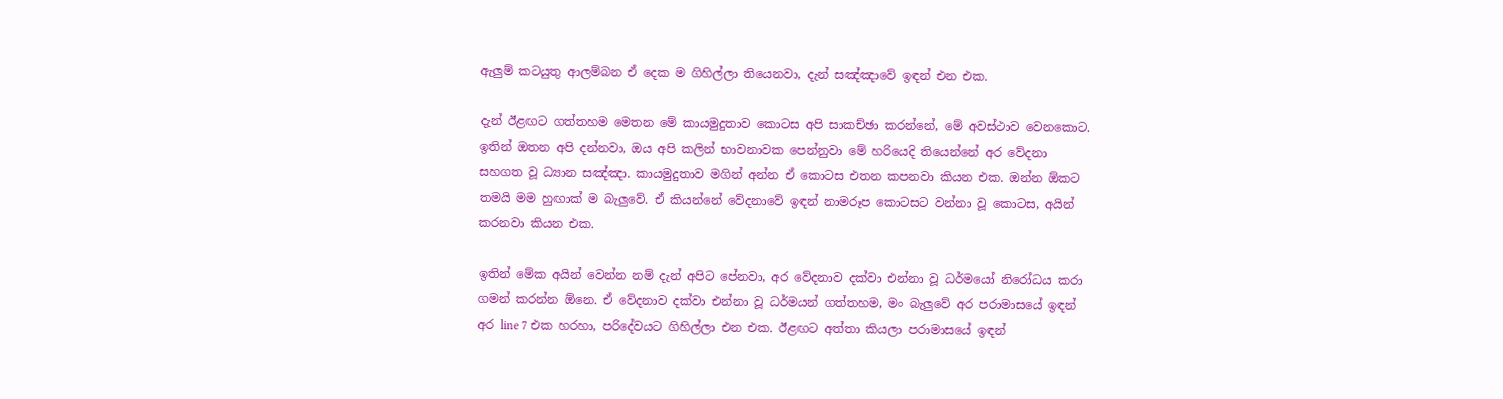ඇලුම් කටයුතු ආලම්බන ඒ දෙක ම ගිහිල්ලා තියෙනවා, දැන් සඤ්ඤාවේ ඉඳන් එන එක.

දැන් ඊළඟට ගත්තහම මෙතන මේ කායමුදුතාව කොටස අපි සාකච්ඡා කරන්නේ, මේ අවස්ථාව වෙනකොට. ඉතින් ඔතන අපි දන්නවා, ඔය අපි කලින් භාවනාවක පෙන්නුවා මේ හරියෙදි තියෙන්නේ අර වේදනා සහගත වූ ධ්‍යාන සඤ්ඤා. කායමුදුතාව මගින් අන්න ඒ කොටස එතන කපනවා කියන එක. ඔන්න ඕකට තමයි මම හුඟාක් ම බැලුවේ. ඒ කියන්නේ වේදනාවේ ඉඳන් නාමරූප කොටසට වන්නා වූ කොටස, අයින් කරනවා කියන එක.

ඉතින් මේක අයින් වෙන්න නම් දැන් අපිට පේනවා, අර වේදනාව දක්වා එන්නා වූ ධර්මයෝ නිරෝධය කරා ගමන් කරන්න ඕනෙ. ඒ වේදනාව දක්වා එන්නා වූ ධර්මයන් ගත්තහම, මං බැලුවේ අර පරාමාසයේ ඉඳන් අර line 7 එක හරහා, පරිදේවයට ගිහිල්ලා එන එක. ඊළඟට අත්තා කියලා පරාමාසයේ ඉඳන්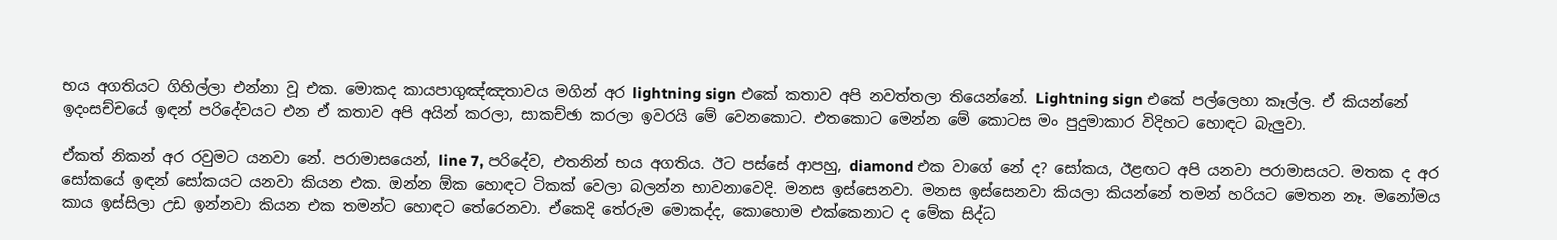භය අගතියට ගිහිල්ලා එන්නා වූ එක. මොකද කායපාගුඤ්ඤතාවය මගින් අර lightning sign එකේ කතාව අපි නවත්තලා තියෙන්නේ. Lightning sign එකේ පල්ලෙහා කෑල්ල. ඒ කියන්නේ ඉදංසච්චයේ ඉඳන් පරිදේවයට එන ඒ කතාව අපි අයින් කරලා, සාකච්ඡා කරලා ඉවරයි මේ වෙනකොට. එතකොට මෙන්න මේ කොටස මං පුදුමාකාර විදිහට හොඳට බැලුවා.

ඒකත් නිකන් අර රවුමට යනවා නේ. පරාමාසයෙන්, line 7, පරිදේව, එතනින් භය අගතිය. ඊට පස්සේ ආපහු, diamond එක වාගේ නේ ද? සෝකය, ඊළඟට අපි යනවා පරාමාසයට. මතක ද අර සෝකයේ ඉඳන් සෝකයට යනවා කියන එක. ඔන්න ඕක හොඳට ටිකක් වෙලා බලන්න භාවනාවෙදි. මනස ඉස්සෙනවා. මනස ඉස්සෙනවා කියලා කියන්නේ තමන් හරියට මෙතන නෑ. මනෝමය කාය ඉස්සිලා උඩ ඉන්නවා කියන එක තමන්ට හොඳට තේරෙනවා. ඒකෙදි තේරුම මොකද්ද, කොහොම එක්කෙනාට ද මේක සිද්ධ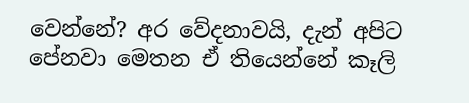වෙන්නේ? අර වේදනාවයි, දැන් අපිට පේනවා මෙතන ඒ තියෙන්නේ කෑලි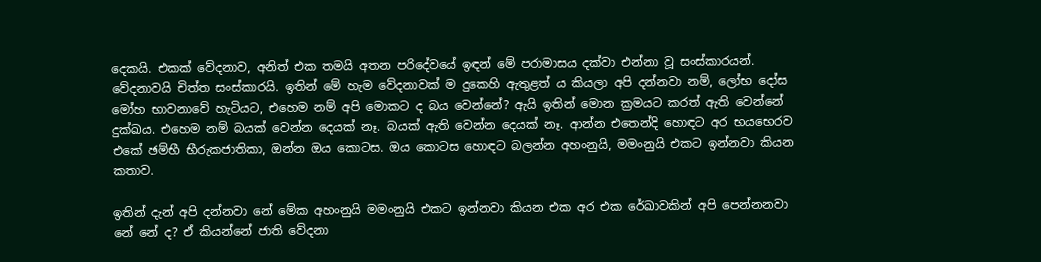දෙකයි. එකක් වේදනාව, අනිත් එක තමයි අතන පරිදේවයේ ඉඳන් මේ පරාමාසය දක්වා එන්නා වූ සංස්කාරයන්. වේදනාවයි චිත්ත සංස්කාරයි. ඉතින් මේ හැම වේදනාවක් ම දුකෙහි ඇතුළත් ය කියලා අපි දන්නවා නම්, ලෝභ දෝස මෝහ භාවනාවේ හැටියට, එහෙම නම් අපි මොකට ද බය වෙන්නේ? ඇයි ඉතින් මොන ක්‍රමයට කරත් ඇති වෙන්නේ දුක්ඛය. එහෙම නම් බයක් වෙන්න දෙයක් නෑ. බයක් ඇති වෙන්න දෙයක් නෑ. ආන්න එතෙන්දි හොඳට අර භයභෙරව එකේ ඡම්භී භීරුකජාතිකා, ඔන්න ඔය කොටස. ඔය කොටස හොඳට බලන්න අහංනුයි, මමංනුයි එකට ඉන්නවා කියන කතාව.

ඉතින් දැන් අපි දන්නවා නේ මේක අහංනුයි මමංනුයි එකට ඉන්නවා කියන එක අර එක රේඛාවකින් අපි පෙන්නනවා නේ නේ ද? ඒ කියන්නේ ජාති වේදනා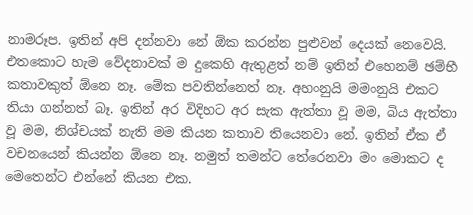නාමරූප. ඉතින් අපි දන්නවා නේ ඕක කරන්න පුළුවන් දෙයක් නෙවෙයි. එතකොට හැම වේදනාවක් ම දුකෙහි ඇතුළත් නම් ඉතින් එහෙනම් ඡම්භී කතාවකුත් ඕනෙ නෑ. මේක පවතින්නෙත් නෑ. අහංනුයි මමංනුයි එකට තියා ගන්නත් බෑ. ඉතින් අර විදිහට අර සැක ඇත්තා වූ මම, බිය ඇත්තා වූ මම, නිශ්චයක් නැති මම කියන කතාව තියෙනවා නේ. ඉතින් ඒක ඒ වචනයෙන් කියන්න ඕනෙ නෑ. නමුත් තමන්ට තේරෙනවා මං මොකට ද මෙතෙන්ට එන්නේ කියන එක.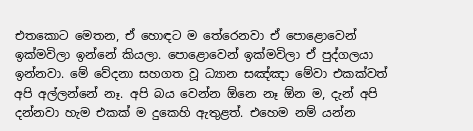එතකොට මෙතන, ඒ හොඳට ම තේරෙනවා ඒ පොළොවෙන් ඉක්මවිලා ඉන්නේ කියලා. පොළොවෙන් ඉක්මවිලා ඒ පුද්ගලයා ඉන්නවා. මේ වේදනා සහගත වූ ධ්‍යාන සඤ්ඤා මේවා එකක්වත් අපි අල්ලන්නේ නෑ. අපි බය වෙන්න ඕනෙ නෑ ඕන ම, දැන් අපි දන්නවා හැම එකක් ම දුකෙහි ඇතුළත්. එහෙම නම් යන්න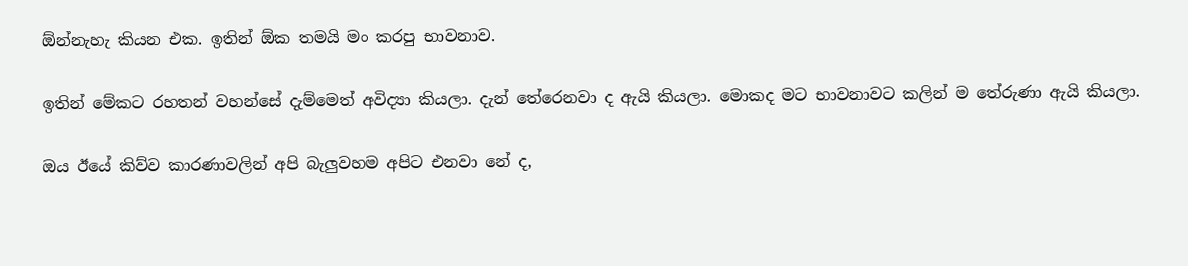ඕන්නැහැ කියන එක. ඉතින් ඕක තමයි මං කරපු භාවනාව.

ඉතින් මේකට රහතන් වහන්සේ දැම්මෙත් අවිද්‍යා කියලා. දැන් තේරෙනවා ද ඇයි කියලා. මොකද මට භාවනාවට කලින් ම තේරුණා ඇයි කියලා.

ඔය ඊයේ කිව්ව කාරණාවලින් අපි බැලුවහම අපිට එනවා නේ ද,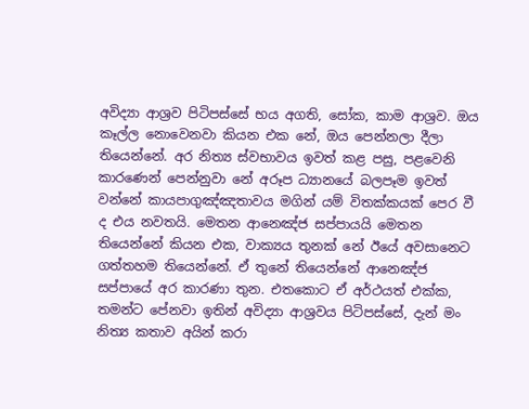අවිද්‍යා ආශ්‍රව පිටිපස්සේ භය අගති, සෝක, කාම ආශ්‍රව. ඔය කෑල්ල නොවෙනවා කියන එක නේ, ඔය පෙන්නලා දීලා තියෙන්නේ. අර නිත්‍ය ස්වභාවය ඉවත් කළ පසු, පළවෙනි කාරණෙන් පෙන්නුවා නේ අරූප ධ්‍යානයේ බලපෑම ඉවත් වන්නේ කායපාගුඤ්ඤතාවය මගින් යම් විතක්කයක් පෙර වී ද එය නවතයි. මෙතන ආනෙඤ්ජ සප්පායයි මෙතන තියෙන්නේ කියන එක, වාක්‍යය තුනක් නේ ඊයේ අවසානෙට ගත්තහම තියෙන්නේ. ඒ තුනේ තියෙන්නේ ආනෙඤ්ජ සප්පායේ අර කාරණා තුන. එතකොට ඒ අර්ථයත් එක්ක, තමන්ට පේනවා ඉතින් අවිද්‍යා ආශ්‍රවය පිටිපස්සේ, දැන් මං නිත්‍ය කතාව අයින් කරා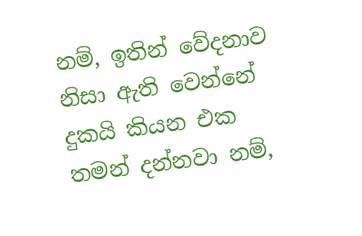නම්, ඉතින් වේදනාව නිසා ඇති වෙන්නේ දුකයි කියන එක තමන් දන්නවා නම්,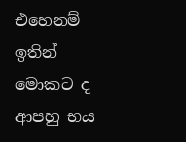එහෙනම් ඉතින් මොකට ද ආපහු භය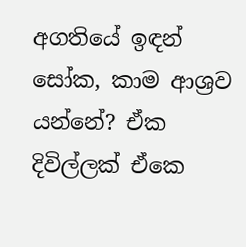අගතියේ ඉඳන් සෝක, කාම ආශ්‍රව යන්නේ? ඒක දිවිල්ලක් ඒකෙ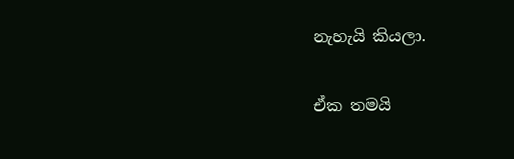නැහැයි කියලා.

ඒක තමයි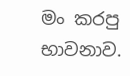මං කරපු භාවනාව.